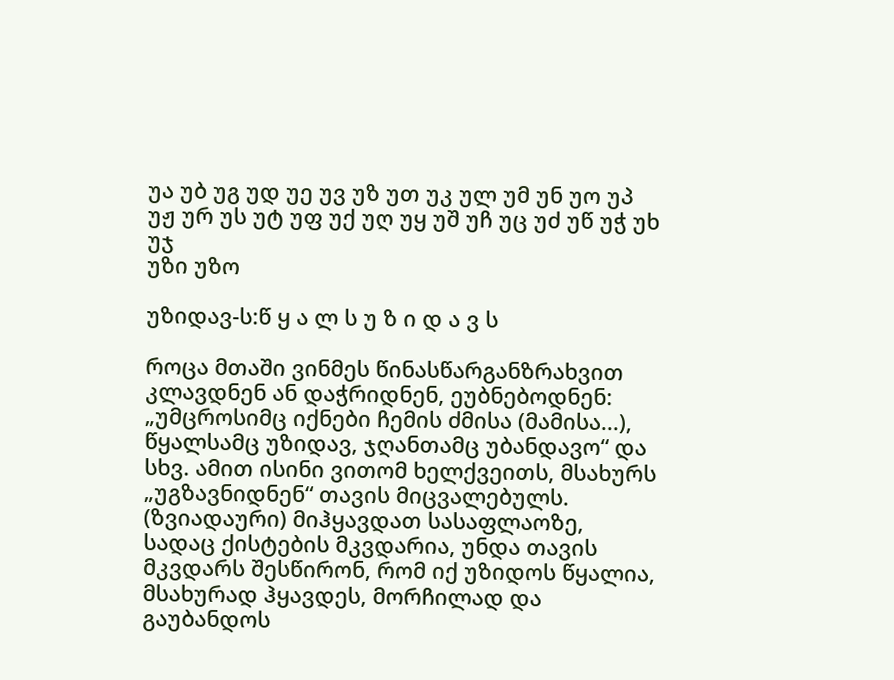უა უბ უგ უდ უე უვ უზ უთ უკ ულ უმ უნ უო უპ უჟ ურ უს უტ უფ უქ უღ უყ უშ უჩ უც უძ უწ უჭ უხ უჯ
უზი უზო

უზიდავ-ს:წ ყ ა ლ ს უ ზ ი დ ა ვ ს

როცა მთაში ვინმეს წინასწარგანზრახვით კლავდნენ ან დაჭრიდნენ, ეუბნებოდნენ: „უმცროსიმც იქნები ჩემის ძმისა (მამისა...), წყალსამც უზიდავ, ჯღანთამც უბანდავო“ და სხვ. ამით ისინი ვითომ ხელქვეითს, მსახურს „უგზავნიდნენ“ თავის მიცვალებულს. (ზვიადაური) მიჰყავდათ სასაფლაოზე, სადაც ქისტების მკვდარია, უნდა თავის მკვდარს შესწირონ, რომ იქ უზიდოს წყალია, მსახურად ჰყავდეს, მორჩილად და გაუბანდოს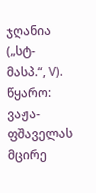ჯღანია („სტ-მასპ.“, V).
წყარო: ვაჟა-ფშაველას მცირე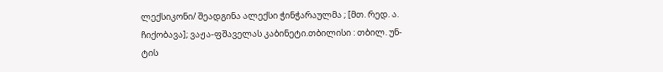ლექსიკონი/ შეადგინა ალექსი ჭინჭარაულმა ; [მთ. რედ. ა. ჩიქობავა]; ვაჟა-ფშაველას კაბინეტი.თბილისი : თბილ. უნ-ტის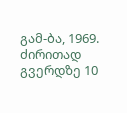გამ-ბა, 1969.
ძირითად გვერდზე 10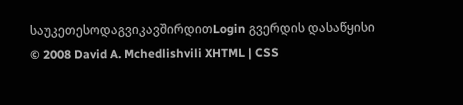საუკეთესოდაგვიკავშირდითLogin გვერდის დასაწყისი
© 2008 David A. Mchedlishvili XHTML | CSS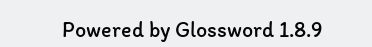Powered by Glossword 1.8.9